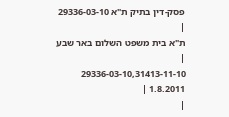פסק-דין בתיק ת"א 29336-03-10
|
ת"א בית משפט השלום באר שבע |
29336-03-10,31413-11-10
1.8.2011 |
|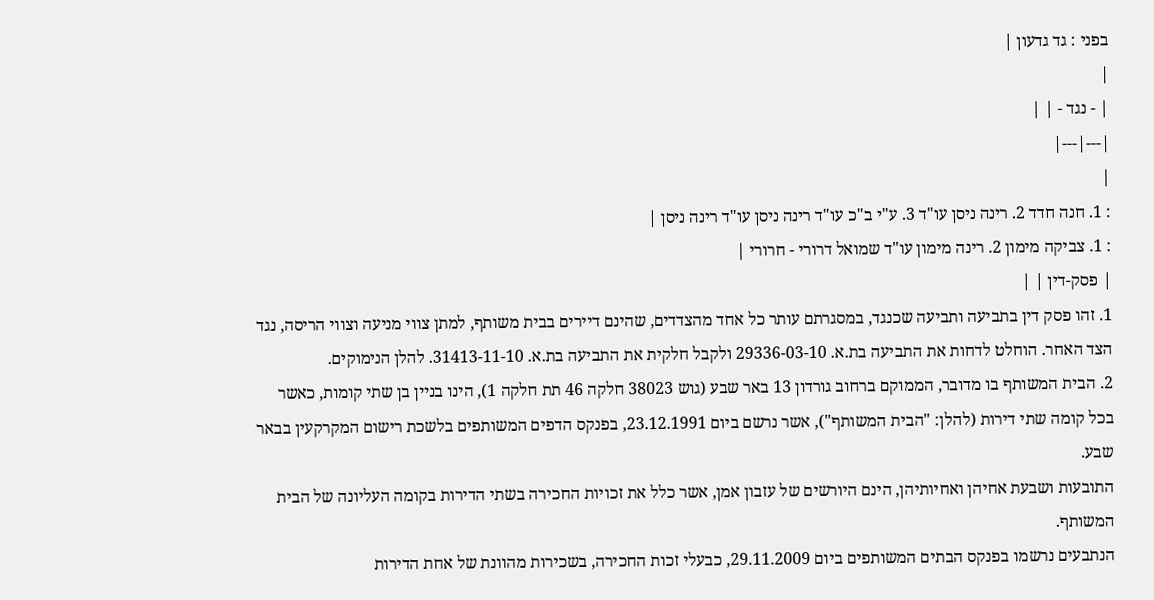בפני : גד גדעון |
|
| - נגד - | |
|---|---|
|
: 1. חנה חדד 2. רינה ניסן עו"ד 3. ע"י ב"כ עו"ד רינה ניסן עו"ד רינה ניסן |
: 1. צביקה מימון 2. רינה מימון עו"ד שמואל דרורי - חרורי |
| פסק-דין | |
1. זהו פסק דין בתביעה ותביעה שכנגד, במסגרתם עותר כל אחד מהצדדים, שהינם דיירים בבית משותף, למתן צווי מניעה וצווי הריסה, נגד הצד האחר. הוחלט לדחות את התביעה בת.א. 29336-03-10 ולקבל חלקית את התביעה בת.א. 31413-11-10. להלן הנימוקים.
2. הבית המשותף בו מדובר, הממוקם ברחוב גורדון 13 באר שבע (גוש 38023 חלקה 46 תת חלקה 1), הינו בניין בן שתי קומות, כאשר בכל קומה שתי דירות (להלן: "הבית המשותף"), אשר נרשם ביום 23.12.1991, בפנקס הדפים המשותפים בלשכת רישום המקרקעין בבאר שבע.
התובעות ושבעת אחיהן ואחיותיהן, הינם היורשים של עזבון אמן, אשר כלל את זכויות החכירה בשתי הדירות בקומה העליונה של הבית המשותף.
הנתבעים נרשמו בפנקס הבתים המשותפים ביום 29.11.2009, כבעלי זכות החכירה, בשכירות מהוונת של אחת הדירות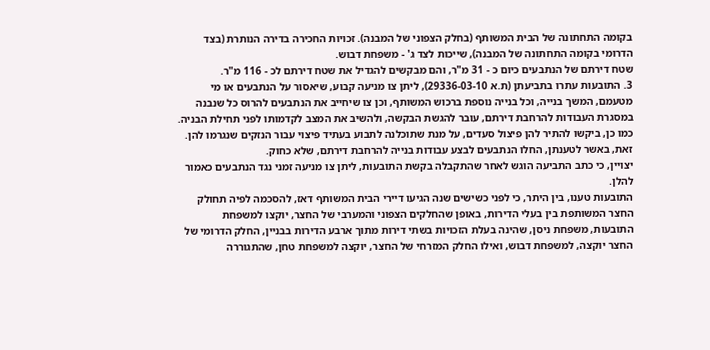בקומה התחתונה של הבית המשותף (בחלק הצפוני של המבנה). זכויות החכירה בדירה הנותרת (בצד הדרומי בקומה התחתונה של המבנה), שייכות לצד ג' - משפחת דבוש.
שטח דירתם של הנתבעים כיום כ - 31 מ"ר, והם מבקשים להגדיל את שטח דירתם לכ - 116 מ"ר.
3. התובעות עתרו בתביעתן (ת.א 29336-03-10), ליתן צו מניעה קבוע, שיאסור על הנתבעים או מי מטעמם, המשך בנייה, וכל בנייה נוספת ברכוש המשותף, וכן צו שיחייב את הנתבעים להרוס כל שנבנה במסגרת העבודות להרחבת דירתם, עובר להגשת הבקשה, ולהשיב את המצב לקדמותו לפני תחילת הבניה. כמו כן, ביקשו להתיר להן פיצול סעדים, על מנת שתוכלנה לתבוע בעתיד פיצוי עבור הנזקים שנגרמו להן. זאת, באשר לטענתן, החלו הנתבעים לבצע עבודות בנייה להרחבת דירתם, שלא כחוק.
יצויין, כי כתב התביעה הוגש לאחר שהתקבלה בקשת התובעות, ליתן צו מניעה זמני נגד הנתבעים כאמור להלן.
התובעות טענו, בין היתר, כי לפני כשישים שנה הגיעו דיירי הבית המשותף דאז, להסכמה לפיה תחולק החצר המשותפת בין בעלי הדירות, באופן שהחלקים הצפוני והמערבי של החצר, יוקצו למשפחת התובעות, משפחת ניסן, שהינה בעלת הזכויות בשתי דירות מתוך ארבע הדירות בבניין, החלק הדרומי של החצר יוקצה, למשפחת דבוש, ואילו החלק המזרחי של החצר, יוקצה למשפחת טחן, שהתגוררה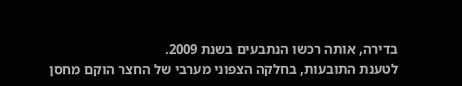בדירה, אותה רכשו הנתבעים בשנת 2009.
לטענת התובעות, בחלקה הצפוני מערבי של החצר הוקם מחסן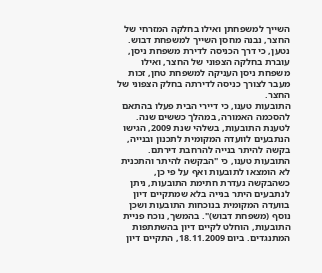השייך למשפחתן ואילו בחלקה המזרחי של החצר, נבנה מחסן השייך למשפחת דבוש. נטען, כי דרך הכניסה לדירת משפחת ניסן, עוברת בחלקה הצפוני של החצר, ואילו משפחת ניסן העניקה למשפחת טחן, זכות מעבר לצורך כניסה לדירתה בחלק הצפוני של החצר.
התובעות טענו, כי דיירי הבית פעלו בהתאם להסכמה האמורה, במהלך כששים שנה.
לטענת התובעות, בשלהי שנת 2009, הגישו הנתבעים לוועדה המקומית לתכנון ובנייה, בקשה להיתר בנייה להרחבת דירתם. התובעות טענו, כי "הבקשה להיתר והתכנית לא הומצאו לתובעות ואף על פי כן, כשהבקשה נעדרת חתימת התובעות, ניתן לנתבעים היתר בנייה בלא שמתקיים דיון בוועדה המקומית בנוכחות התובעות ושכן נוסף (משפחת דבוש)". בהמשך, נוכח פניית התובעות, הוחלט לקיים דיון בהשתתפות המתנגדים. ביום 18.11.2009, התקיים דיון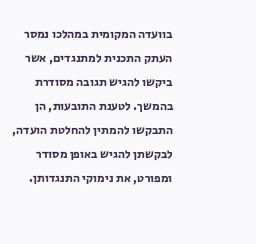בוועדה המקומית במהלכו נמסר העתק התכנית למתנגדים, אשר ביקשו להגיש תגובה מסודרת בהמשך. לטענת התובעות, הן התבקשו להמתין להחלטת הועדה, לבקשתן להגיש באופן מסודר ומפורט, את נימוקי התנגדותן.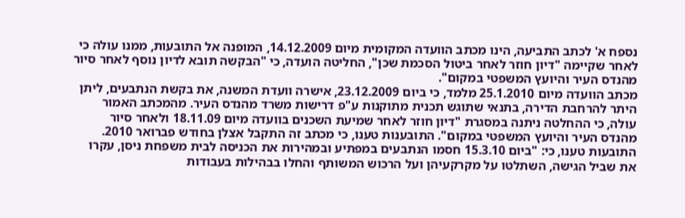נספח א' לכתב התביעה, הינו מכתב הוועדה המקומית מיום 14.12.2009, המופנה אל התובעות, ממנו עולה כי לאחר שקיימה "דיון חוזר לאחר ביטול הסכמת שכן", החליטה הועדה, כי "הבקשה תובא לדיון נוסף לאחר סיור מהנדס העיר והיועץ המשפטי במקום".
מכתב הוועדה מיום 25.1.2010 מלמד, כי ביום 23.12.2009, אישרה וועדת המשנה, את בקשת הנתבעים, ליתן היתר להרחבת הדירה, בתנאי שתוגש תכנית מתוקנות ע"פ דרישות משרד מהנדס העיר. מהמכתב האמור עולה, כי ההחלטה ניתנה במסגרת "דיון חוזר לאחר שמיעת השכנים בוועדה מיום 18.11.09 ולאחר סיור מהנדס העיר והיועץ המשפטי במקום". התובענות טענו, כי מכתב זה התקבל אצלן בחודש פברואר 2010.
התובעות טענו, כי: "ביום 15.3.10 חסמו הנתבעים במפתיע ובמהירות את הכניסה לבית משפחת ניסן, עקרו את שביל הגישה, השתלטו על מקרקעיהן ועל הרכוש המשותף והחלו בבהילות בעבודות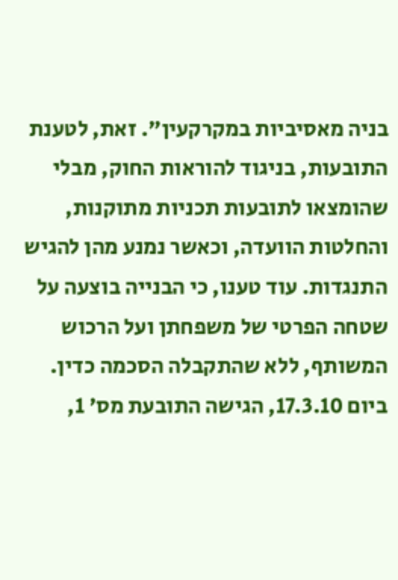בניה מאסיביות במקרקעין". זאת, לטענת התובעות, בניגוד להוראות החוק, מבלי שהומצאו לתובעות תכניות מתוקנות, והחלטות הוועדה, וכאשר נמנע מהן להגיש התנגדות. עוד טענו, כי הבנייה בוצעה על שטחה הפרטי של משפחתן ועל הרכוש המשותף, ללא שהתקבלה הסכמה כדין.
ביום 17.3.10, הגישה התובעת מס' 1,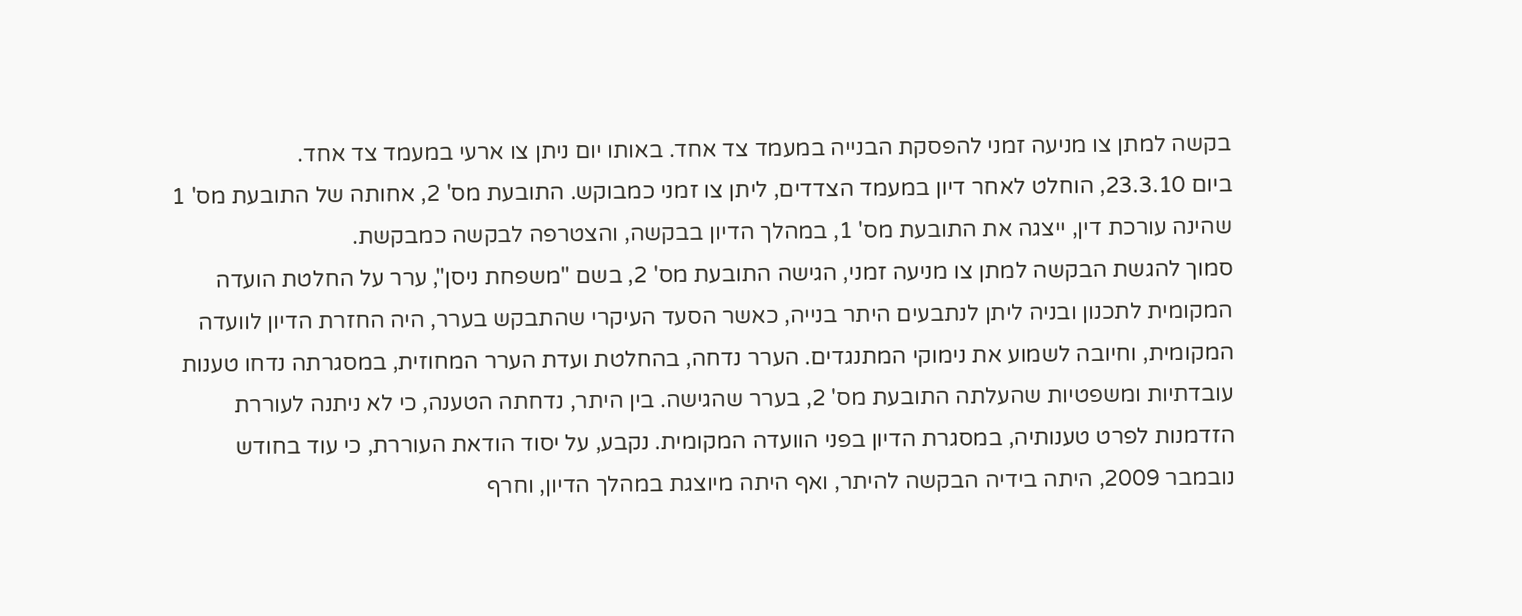בקשה למתן צו מניעה זמני להפסקת הבנייה במעמד צד אחד. באותו יום ניתן צו ארעי במעמד צד אחד.
ביום 23.3.10, הוחלט לאחר דיון במעמד הצדדים, ליתן צו זמני כמבוקש. התובעת מס' 2, אחותה של התובעת מס' 1 שהינה עורכת דין, ייצגה את התובעת מס' 1, במהלך הדיון בבקשה, והצטרפה לבקשה כמבקשת.
סמוך להגשת הבקשה למתן צו מניעה זמני, הגישה התובעת מס' 2, בשם "משפחת ניסן", ערר על החלטת הועדה המקומית לתכנון ובניה ליתן לנתבעים היתר בנייה, כאשר הסעד העיקרי שהתבקש בערר, היה החזרת הדיון לוועדה המקומית, וחיובה לשמוע את נימוקי המתנגדים. הערר נדחה, בהחלטת ועדת הערר המחוזית, במסגרתה נדחו טענות עובדתיות ומשפטיות שהעלתה התובעת מס' 2, בערר שהגישה. בין היתר, נדחתה הטענה, כי לא ניתנה לעוררת הזדמנות לפרט טענותיה, במסגרת הדיון בפני הוועדה המקומית. נקבע, על יסוד הודאת העוררת, כי עוד בחודש נובמבר 2009, היתה בידיה הבקשה להיתר, ואף היתה מיוצגת במהלך הדיון, וחרף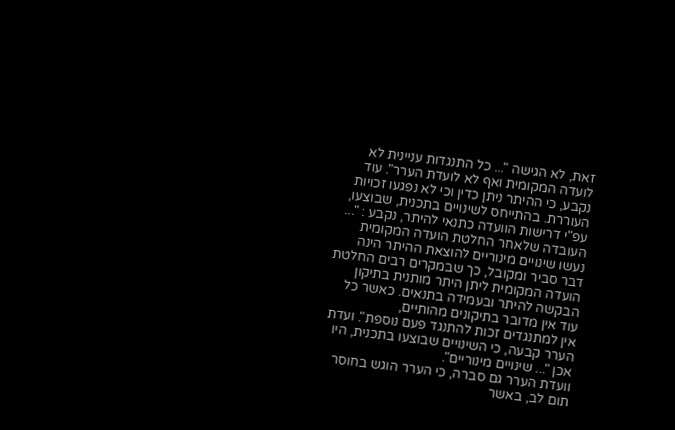זאת, לא הגישה "... כל התנגדות עניינית לא לועדה המקומית ואף לא לועדת הערר". עוד נקבע, כי ההיתר ניתן כדין וכי לא נפגעו זכויות העוררת. בהתייחס לשינויים בתכנית, שבוצעו, עפ"י דרישות הוועדה כתנאי להיתר, נקבע : "... העובדה שלאחר החלטת הועדה המקומית נעשו שינויים מינוריים להוצאת ההיתר הינה דבר סביר ומקובל, כך שבמקרים רבים החלטת הועדה המקומית ליתן היתר מותנית בתיקון הבקשה להיתר ובעמידה בתנאים. כאשר כל עוד אין מדובר בתיקונים מהותיים,
אין למתנגדים זכות להתנגד פעם נוספת". ועדת הערר קבעה, כי השינויים שבוצעו בתכנית, היו אכן "... שינויים מינוריים".
וועדת הערר גם סברה, כי הערר הוגש בחוסר תום לב, באשר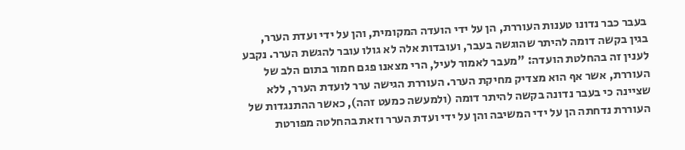בעבר כבר נדונו טענות העוררת, הן על ידי הועדה המקומית, והן על ידי ועדת הערר, בגין בקשה דומה להיתר שהוגשה בעבר, ועובדות אלה לא גולו עובר להגשת הערר. נקבע לענין זה בהחלטת הועדה: "מעבר לאמור לעיל, הרי מצאנו פגם חמור בתום הלב של העוררת, אשר אף הוא מצדיק מחיקת הערר. העוררת הגישה ערר לועדת הערר, ללא שציינה כי בעבר נדונה בקשה להיתר דומה (ולמעשה כמעט זהה), כאשר ההתנגדות של העוררת נדחתה הן על ידי המשיבה והן על ידי ועדת הערר וזאת בהחלטה מפורטת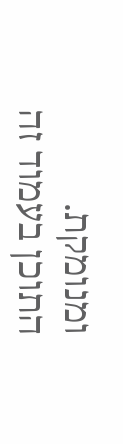ומנומקת.
התוכן בעמוד זה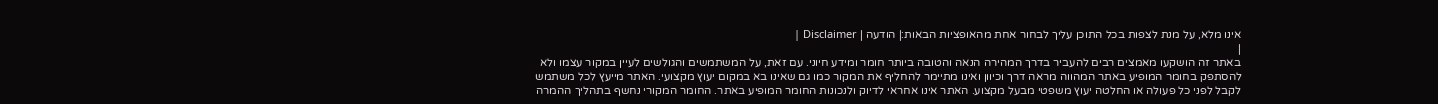אינו מלא, על מנת לצפות בכל התוכן עליך לבחור אחת מהאופציות הבאות:| הודעה | Disclaimer |
|
באתר זה הושקעו מאמצים רבים להעביר בדרך המהירה הנאה והטובה ביותר חומר ומידע חיוני. עם זאת, על המשתמשים והגולשים לעיין במקור עצמו ולא להסתפק בחומר המופיע באתר המהווה מראה דרך וכיוון ואינו מתיימר להחליף את המקור כמו גם שאינו בא במקום יעוץ מקצועי. האתר מייעץ לכל משתמש לקבל לפני כל פעולה או החלטה יעוץ משפטי מבעל מקצוע. האתר אינו אחראי לדיוק ולנכונות החומר המופיע באתר. החומר המקורי נחשף בתהליך ההמרה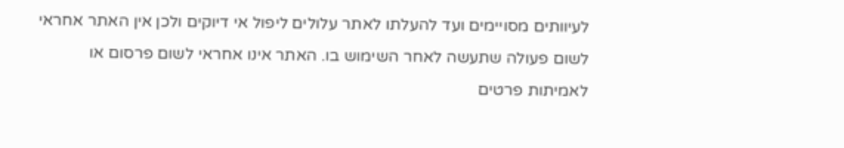לעיוותים מסויימים ועד להעלתו לאתר עלולים ליפול אי דיוקים ולכן אין האתר אחראי לשום פעולה שתעשה לאחר השימוש בו. האתר אינו אחראי לשום פרסום או לאמיתות פרטים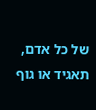של כל אדם, תאגיד או גוף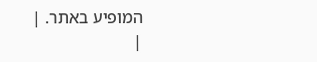המופיע באתר. |
|